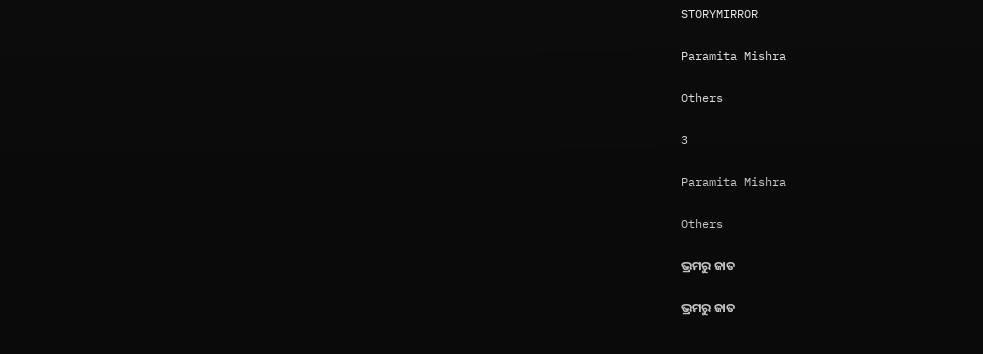STORYMIRROR

Paramita Mishra

Others

3

Paramita Mishra

Others

ଭ୍ରମରୁ ଜାତ

ଭ୍ରମରୁ ଜାତ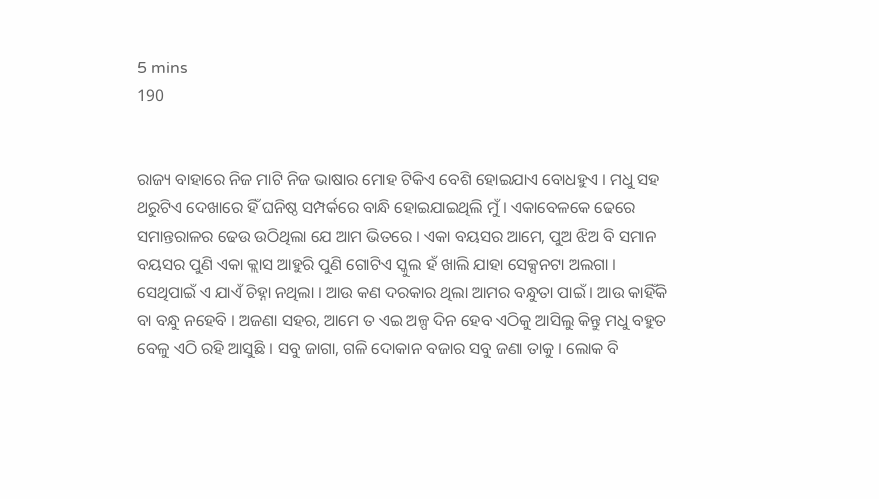5 mins
190


ରାଜ୍ୟ ବାହାରେ ନିଜ ମାଟି ନିଜ ଭାଷାର ମୋହ ଟିକିଏ ବେଶି ହୋଇଯାଏ ବୋଧହୁଏ । ମଧୁ ସହ ଥରୁଟିଏ ଦେଖାରେ ହିଁ ଘନିଷ୍ଠ ସମ୍ପର୍କରେ ବାନ୍ଧି ହୋଇଯାଇଥିଲି ମୁଁ । ଏକାବେଳକେ ଢେରେ ସମାନ୍ତରାଳର ଢେଉ ଉଠିଥିଲା ଯେ ଆମ ଭିତରେ । ଏକା ବୟସର ଆମେ, ପୁଅ ଝିଅ ବି ସମାନ ବୟସର ପୁଣି ଏକା କ୍ଲାସ ଆହୁରି ପୁଣି ଗୋଟିଏ ସ୍କୁଲ ହଁ ଖାଲି ଯାହା ସେକ୍ସନଟା ଅଲଗା । ସେଥିପାଇଁ ଏ ଯାଏଁ ଚିହ୍ନା ନଥିଲା । ଆଉ କଣ ଦରକାର ଥିଲା ଆମର ବନ୍ଧୁତା ପାଇଁ । ଆଉ କାହିଁକି ବା ବନ୍ଧୁ ନହେବି । ଅଜଣା ସହର, ଆମେ ତ ଏଇ ଅଳ୍ପ ଦିନ ହେବ ଏଠିକୁ ଆସିଲୁ କିନ୍ତୁ ମଧୁ ବହୁତ ବେଳୁ ଏଠି ରହି ଆସୁଛି । ସବୁ ଜାଗା, ଗଳି ଦୋକାନ ବଜାର ସବୁ ଜଣା ତାକୁ । ଲୋକ ବି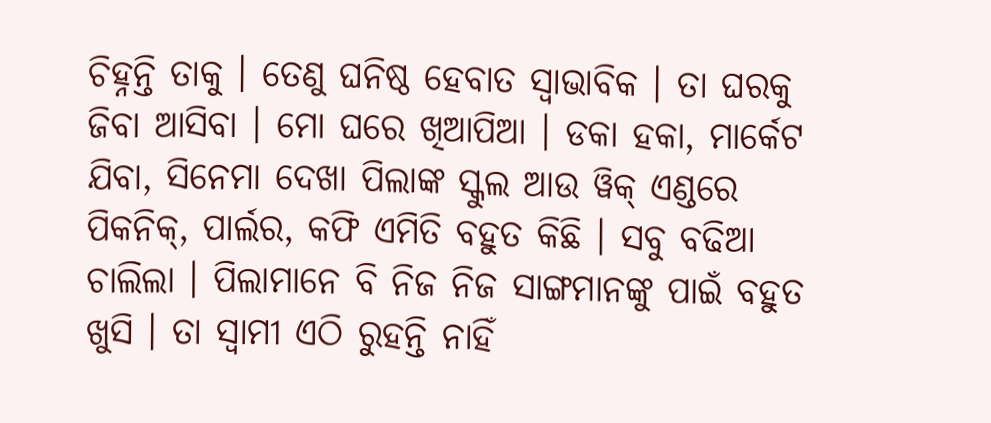ଚିହ୍ନନ୍ତି ତାକୁ । ତେଣୁ ଘନିଷ୍ଠ ହେବାତ ସ୍ୱାଭାବିକ । ତା ଘରକୁ ଜିବା ଆସିବା । ମୋ ଘରେ ଖିଆପିଆ । ଡକା ହକା, ମାର୍କେଟ ଯିବା, ସିନେମା ଦେଖା ପିଲାଙ୍କ ସ୍କୁଲ ଆଉ ୱିକ୍ ଏଣ୍ଡରେ ପିକନିକ୍, ପାର୍ଲର, କଫି ଏମିତି ବହୁତ କିଛି । ସବୁ ବଢିଆ ଚାଲିଲା । ପିଲାମାନେ ବି ନିଜ ନିଜ ସାଙ୍ଗମାନଙ୍କୁ ପାଇଁ ବହୁତ ଖୁସି । ତା ସ୍ୱାମୀ ଏଠି ରୁହନ୍ତି ନାହିଁ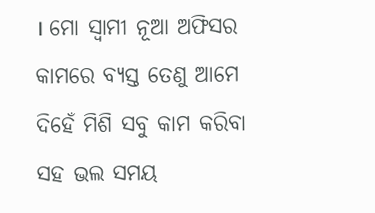। ମୋ ସ୍ୱାମୀ ନୂଆ ଅଫିସର କାମରେ ବ୍ୟସ୍ତ ତେଣୁ ଆମେ ଦିହେଁ ମିଶି ସବୁ କାମ କରିବା ସହ ଭଲ ସମୟ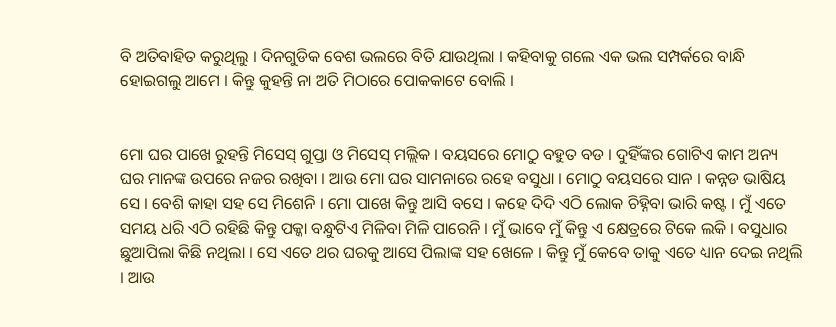ବି ଅତିବାହିତ କରୁଥିଲୁ । ଦିନଗୁଡିକ ବେଶ ଭଲରେ ବିତି ଯାଉଥିଲା । କହିବାକୁ ଗଲେ ଏକ ଭଲ ସମ୍ପର୍କରେ ବାନ୍ଧି ହୋଇଗଲୁ ଆମେ । କିନ୍ତୁ କୁହନ୍ତି ନା ଅତି ମିଠାରେ ପୋକକାଟେ ବୋଲି ।


ମୋ ଘର ପାଖେ ରୁହନ୍ତି ମିସେସ୍ ଗୁପ୍ତା ଓ ମିସେସ୍ ମଲ୍ଲିକ । ବୟସରେ ମୋଠୁ ବହୁତ ବଡ । ଦୁହିଁଙ୍କର ଗୋଟିଏ କାମ ଅନ୍ୟ ଘର ମାନଙ୍କ ଉପରେ ନଜର ରଖିବା । ଆଉ ମୋ ଘର ସାମନାରେ ରହେ ବସୁଧା । ମୋଠୁ ବୟସରେ ସାନ । କନ୍ନଡ ଭାଷିୟ ସେ । ବେଶି କାହା ସହ ସେ ମିଶେନି । ମୋ ପାଖେ କିନ୍ତୁ ଆସି ବସେ । କହେ ଦିଦି ଏଠି ଲୋକ ଚିହ୍ନିବା ଭାରି କଷ୍ଟ । ମୁଁ ଏତେ ସମୟ ଧରି ଏଠି ରହିଛି କିନ୍ତୁ ପକ୍କା ବନ୍ଧୁଟିଏ ମିଳିବା ମିଳି ପାରେନି । ମୁଁ ଭାବେ ମୁଁ କିନ୍ତୁ ଏ କ୍ଷେତ୍ରରେ ଟିକେ ଲକି । ବସୁଧାର ଛୁଆପିଲା କିଛି ନଥିଲା । ସେ ଏତେ ଥର ଘରକୁ ଆସେ ପିଲାଙ୍କ ସହ ଖେଳେ । କିନ୍ତୁ ମୁଁ କେବେ ତାକୁ ଏତେ ଧ୍ୟାନ ଦେଇ ନଥିଲି । ଆଉ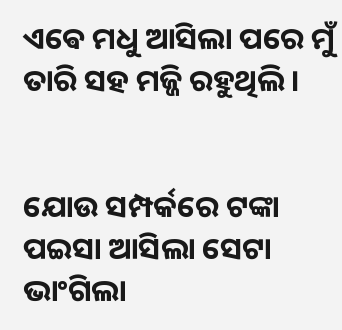ଏଵେ ମଧୁ ଆସିଲା ପରେ ମୁଁ ତାରି ସହ ମଜ୍ଜି ରହୁଥିଲି ।


ଯୋଉ ସମ୍ପର୍କରେ ଟଙ୍କା ପଇସା ଆସିଲା ସେଟା ଭାଂଗିଲା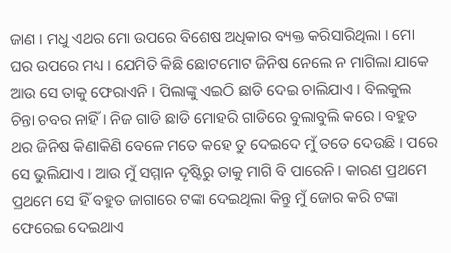ଜାଣ । ମଧୁ ଏଥର ମୋ ଉପରେ ବିଶେଷ ଅଧିକାର ବ୍ୟକ୍ତ କରିସାରିଥିଲା । ମୋ ଘର ଉପରେ ମଧ୍ୟ । ଯେମିତି କିଛି ଛୋଟମୋଟ ଜିନିଷ ନେଲେ ନ ମାଗିଲା ଯାକେ ଆଉ ସେ ତାକୁ ଫେରାଏନି । ପିଲାଙ୍କୁ ଏଇଠି ଛାଡି ଦେଇ ଚାଲିଯାଏ । ବିଲକୁଲ ଚିନ୍ତା ଚବର ନାହିଁ । ନିଜ ଗାଡି ଛାଡି ମୋହରି ଗାଡିରେ ବୁଲାବୁଲି କରେ । ବହୁତ ଥର ଜିନିଷ କିଣାକିଣି ବେଳେ ମତେ କହେ ତୁ ଦେଇଦେ ମୁଁ ତତେ ଦେଉଛି । ପରେ ସେ ଭୁଲିଯାଏ । ଆଉ ମୁଁ ସମ୍ମାନ ଦୄଷ୍ଟିରୁ ତାକୁ ମାଗି ବି ପାରେନି । କାରଣ ପ୍ରଥମେ ପ୍ରଥମେ ସେ ହିଁ ବହୁତ ଜାଗାରେ ଟଙ୍କା ଦେଇଥିଲା କିନ୍ତୁ ମୁଁ ଜୋର କରି ଟଙ୍କା ଫେରେଇ ଦେଇଥାଏ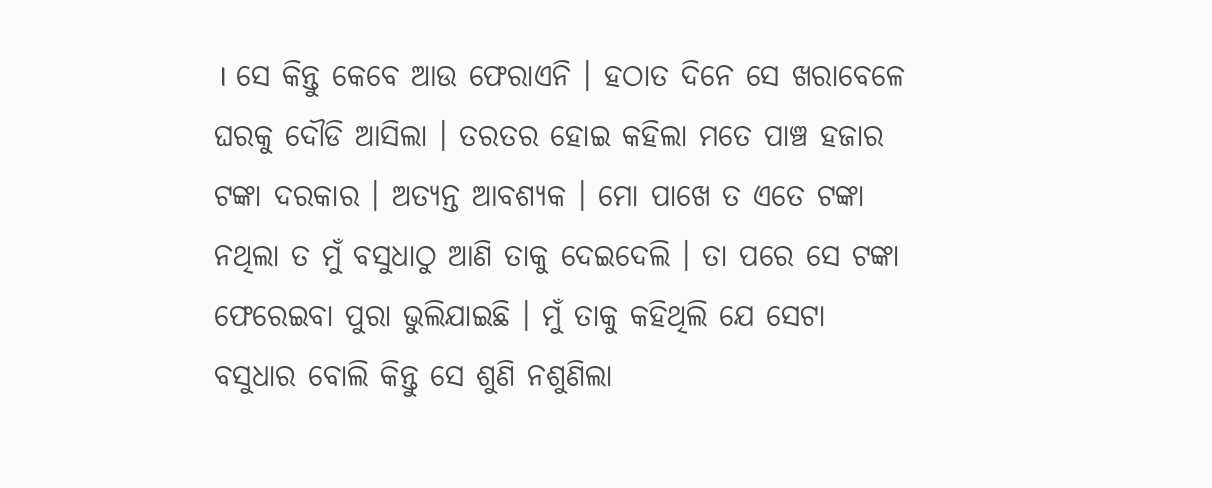। ସେ କିନ୍ତୁ କେବେ ଆଉ ଫେରାଏନି । ହଠାତ ଦିନେ ସେ ଖରାବେଳେ ଘରକୁ ଦୌଡି ଆସିଲା । ତରତର ହୋଇ କହିଲା ମତେ ପାଞ୍ଚ ହଜାର ଟଙ୍କା ଦରକାର । ଅତ୍ୟନ୍ତ ଆବଶ୍ୟକ । ମୋ ପାଖେ ତ ଏତେ ଟଙ୍କା ନଥିଲା ତ ମୁଁ ବସୁଧାଠୁ ଆଣି ତାକୁ ଦେଇଦେଲି । ତା ପରେ ସେ ଟଙ୍କା ଫେରେଇବା ପୁରା ଭୁଲିଯାଇଛି । ମୁଁ ତାକୁ କହିଥିଲି ଯେ ସେଟା ବସୁଧାର ବୋଲି କିନ୍ତୁ ସେ ଶୁଣି ନଶୁଣିଲା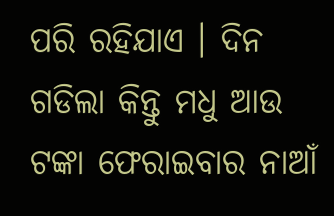ପରି ରହିଯାଏ । ଦିନ ଗଡିଲା କିନ୍ତୁ ମଧୁ ଆଉ ଟଙ୍କା ଫେରାଇବାର ନାଆଁ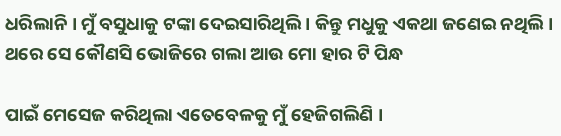ଧରିଲାନି । ମୁଁ ବସୁଧାକୁ ଟଙ୍କା ଦେଇସାରିଥିଲି । କିନ୍ତୁ ମଧୁକୁ ଏକଥା ଜଣେଇ ନଥିଲି । ଥରେ ସେ କୌଣସି ଭୋଜିରେ ଗଲା ଆଉ ମୋ ହାର ଟି ପିନ୍ଧ

ପାଇଁ ମେସେଜ କରିଥିଲା ଏତେବେଳକୁ ମୁଁ ହେଜିଗଲିଣି ।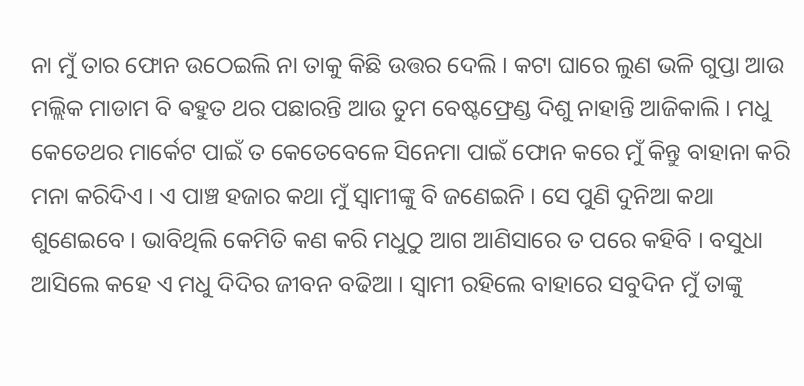ନା ମୁଁ ତାର ଫୋନ ଉଠେଇଲି ନା ତାକୁ କିଛି ଉତ୍ତର ଦେଲି । କଟା ଘାରେ ଲୁଣ ଭଳି ଗୁପ୍ତା ଆଉ ମଲ୍ଲିକ ମାଡାମ ବି ଵହୁତ ଥର ପଛାରନ୍ତି ଆଉ ତୁମ ବେଷ୍ଟଫ୍ରେଣ୍ଡ ଦିଶୁ ନାହାନ୍ତି ଆଜିକାଲି । ମଧୁ କେତେଥର ମାର୍କେଟ ପାଇଁ ତ କେତେବେଳେ ସିନେମା ପାଇଁ ଫୋନ କରେ ମୁଁ କିନ୍ତୁ ବାହାନା କରି ମନା କରିଦିଏ । ଏ ପାଞ୍ଚ ହଜାର କଥା ମୁଁ ସ୍ୱାମୀଙ୍କୁ ବି ଜଣେଇନି । ସେ ପୁଣି ଦୁନିଆ କଥା ଶୁଣେଇବେ । ଭାବିଥିଲି କେମିତି କଣ କରି ମଧୁଠୁ ଆଗ ଆଣିସାରେ ତ ପରେ କହିବି । ବସୁଧା ଆସିଲେ କହେ ଏ ମଧୁ ଦିଦିର ଜୀବନ ବଢିଆ । ସ୍ୱାମୀ ରହିଲେ ବାହାରେ ସବୁଦିନ ମୁଁ ତାଙ୍କୁ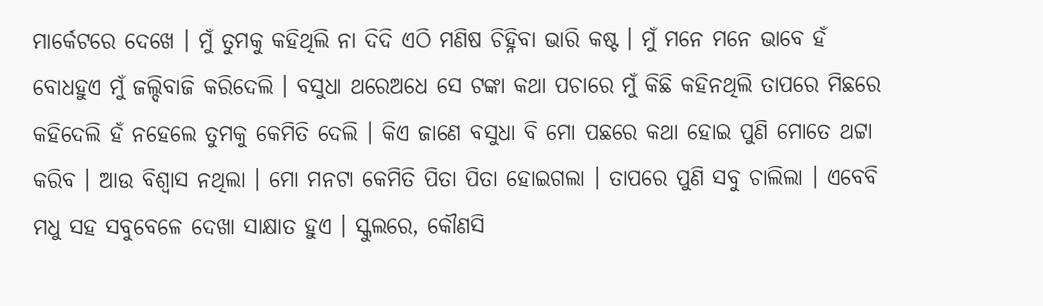ମାର୍କେଟରେ ଦେଖେ । ମୁଁ ତୁମକୁ କହିଥିଲି ନା ଦିଦି ଏଠି ମଣିଷ ଚିହ୍ନିବା ଭାରି କଷ୍ଟ । ମୁଁ ମନେ ମନେ ଭାବେ ହଁ ବୋଧହୁଏ ମୁଁ ଜଲ୍ଦିବାଜି କରିଦେଲି । ବସୁଧା ଥରେଅଧେ ସେ ଟଙ୍କା କଥା ପଚାରେ ମୁଁ କିଛି କହିନଥିଲି ତାପରେ ମିଛରେ କହିଦେଲି ହଁ ନହେଲେ ତୁମକୁ କେମିତି ଦେଲି । କିଏ ଜାଣେ ବସୁଧା ବି ମୋ ପଛରେ କଥା ହୋଇ ପୁଣି ମୋତେ ଥଟ୍ଟା କରିବ । ଆଉ ବିଶ୍ୱାସ ନଥିଲା । ମୋ ମନଟା କେମିତି ପିତା ପିତା ହୋଇଗଲା । ତାପରେ ପୁଣି ସବୁ ଚାଲିଲା । ଏବେବି ମଧୁ ସହ ସବୁବେଳେ ଦେଖା ସାକ୍ଷାତ ହୁଏ । ସ୍କୁଲରେ, କୌଣସି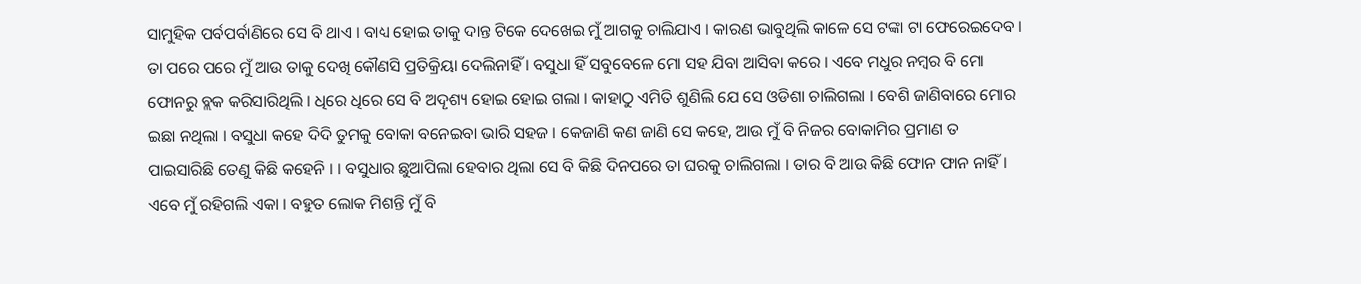ସାମୁହିକ ପର୍ବପର୍ବାଣିରେ ସେ ବି ଥାଏ । ବାଧ୍ୟ ହୋଇ ତାକୁ ଦାନ୍ତ ଟିକେ ଦେଖେଇ ମୁଁ ଆଗକୁ ଚାଲିଯାଏ । କାରଣ ଭାବୁଥିଲି କାଳେ ସେ ଟଙ୍କା ଟା ଫେରେଇଦେବ । ତା ପରେ ପରେ ମୁଁ ଆଉ ତାକୁ ଦେଖି କୌଣସି ପ୍ରତିକ୍ରିୟା ଦେଲିନାହିଁ । ବସୁଧା ହିଁ ସବୁବେଳେ ମୋ ସହ ଯିବା ଆସିବା କରେ । ଏବେ ମଧୁର ନମ୍ବର ବି ମୋ ଫୋନରୁ ବ୍ଲକ କରିସାରିଥିଲି । ଧିରେ ଧିରେ ସେ ବି ଅଦୄଶ୍ୟ ହୋଇ ହୋଇ ଗଲା । କାହାଠୁ ଏମିତି ଶୁଣିଲି ଯେ ସେ ଓଡିଶା ଚାଲିଗଲା । ବେଶି ଜାଣିବାରେ ମୋର ଇଛା ନଥିଲା । ବସୁଧା କହେ ଦିଦି ତୁମକୁ ବୋକା ବନେଇବା ଭାରି ସହଜ । କେଜାଣି କଣ ଜାଣି ସେ କହେ, ଆଉ ମୁଁ ବି ନିଜର ବୋକାମିର ପ୍ରମାଣ ତ ପାଇସାରିଛି ତେଣୁ କିଛି କହେନି । । ବସୁଧାର ଛୁଆପିଲା ହେବାର ଥିଲା ସେ ବି କିଛି ଦିନପରେ ତା ଘରକୁ ଚାଲିଗଲା । ତାର ବି ଆଉ କିଛି ଫୋନ ଫାନ ନାହିଁ । ଏବେ ମୁଁ ରହିଗଲି ଏକା । ବହୁତ ଲୋକ ମିଶନ୍ତି ମୁଁ ବି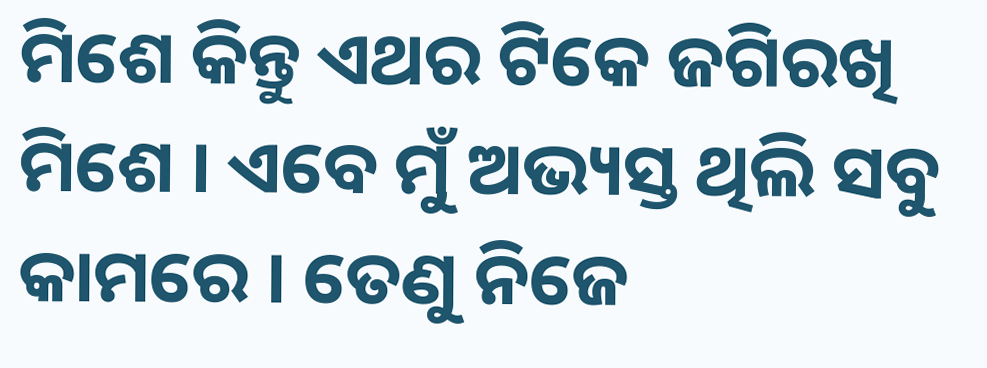ମିଶେ କିନ୍ତୁ ଏଥର ଟିକେ ଜଗିରଖି ମିଶେ । ଏବେ ମୁଁ ଅଭ୍ୟସ୍ତ ଥିଲି ସବୁ କାମରେ । ତେଣୁ ନିଜେ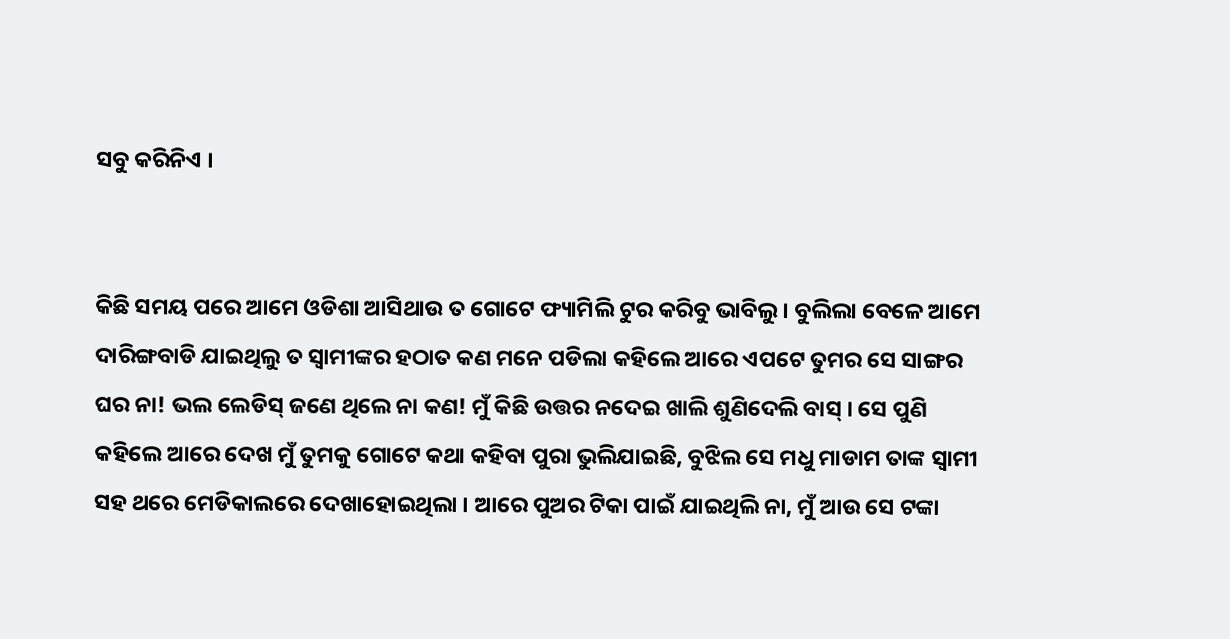ସବୁ କରିନିଏ ।


କିଛି ସମୟ ପରେ ଆମେ ଓଡିଶା ଆସିଥାଉ ତ ଗୋଟେ ଫ୍ୟାମିଲି ଟୁର କରିବୁ ଭାବିଲୁ । ବୁଲିଲା ବେଳେ ଆମେ ଦାରିଙ୍ଗବାଡି ଯାଇଥିଲୁ ତ ସ୍ୱାମୀଙ୍କର ହଠାତ କଣ ମନେ ପଡିଲା କହିଲେ ଆରେ ଏପଟେ ତୁମର ସେ ସାଙ୍ଗର ଘର ନା! ଭଲ ଲେଡିସ୍ ଜଣେ ଥିଲେ ନା କଣ! ମୁଁ କିଛି ଉତ୍ତର ନଦେଇ ଖାଲି ଶୁଣିଦେଲି ବାସ୍ । ସେ ପୁଣି କହିଲେ ଆରେ ଦେଖ ମୁଁ ତୁମକୁ ଗୋଟେ କଥା କହିବା ପୁରା ଭୁଲିଯାଇଛି, ବୁଝିଲ ସେ ମଧୁ ମାଡାମ ତାଙ୍କ ସ୍ୱାମୀ ସହ ଥରେ ମେଡିକାଲରେ ଦେଖାହୋଇଥିଲା । ଆରେ ପୁଅର ଟିକା ପାଇଁ ଯାଇଥିଲି ନା, ମୁଁ ଆଉ ସେ ଟଙ୍କା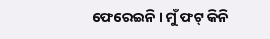ଫେରେଇନି । ମୁଁ ଫଟ୍ କିନି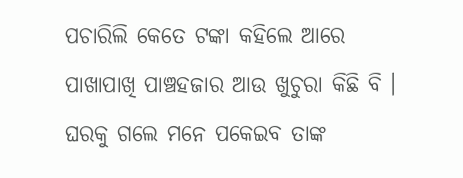ପଚାରିଲି କେତେ ଟଙ୍କା କହିଲେ ଆରେ ପାଖାପାଖି ପାଞ୍ଚହଜାର ଆଉ ଖୁଚୁରା କିଛି ବି । ଘରକୁ ଗଲେ ମନେ ପକେଇବ ତାଙ୍କ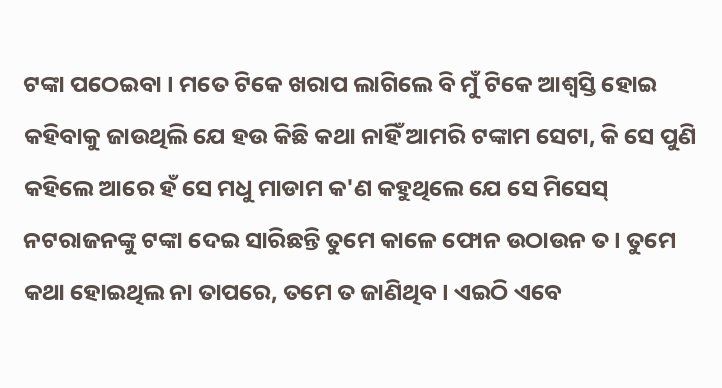ଟଙ୍କା ପଠେଇବା । ମତେ ଟିକେ ଖରାପ ଲାଗିଲେ ବି ମୁଁ ଟିକେ ଆଶ୍ୱସ୍ତି ହୋଇ କହିବାକୁ ଜାଉଥିଲି ଯେ ହଉ କିଛି କଥା ନାହିଁ ଆମରି ଟଙ୍କାମ ସେଟା, କି ସେ ପୁଣି କହିଲେ ଆରେ ହଁ ସେ ମଧୁ ମାଡାମ କ'ଣ କହୁଥିଲେ ଯେ ସେ ମିସେସ୍ ନଟରାଜନଙ୍କୁ ଟଙ୍କା ଦେଇ ସାରିଛନ୍ତି ତୁମେ କାଳେ ଫୋନ ଉଠାଉନ ତ । ତୁମେ କଥା ହୋଇଥିଲ ନା ତାପରେ, ତମେ ତ ଜାଣିଥିବ । ଏଇଠି ଏବେ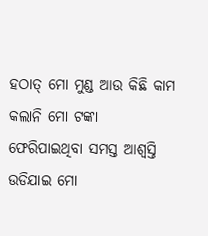ହଠାତ୍ ମୋ ମୁଣ୍ଡ ଆଉ କିଛି କାମ କଲାନି ମୋ ଟଙ୍କା ଫେରିପାଇଥିବା ସମସ୍ତ ଆଶ୍ୱସ୍ତି ଉଡିଯାଇ ମୋ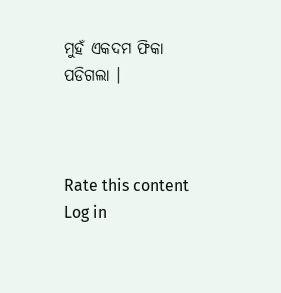ମୁହଁ ଏକଦମ ଫିକା ପଡିଗଲା ।



Rate this content
Log in